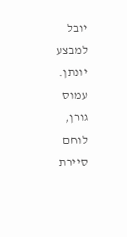יובל למבצע יונתן. עמוס גורן, לוחם סיירת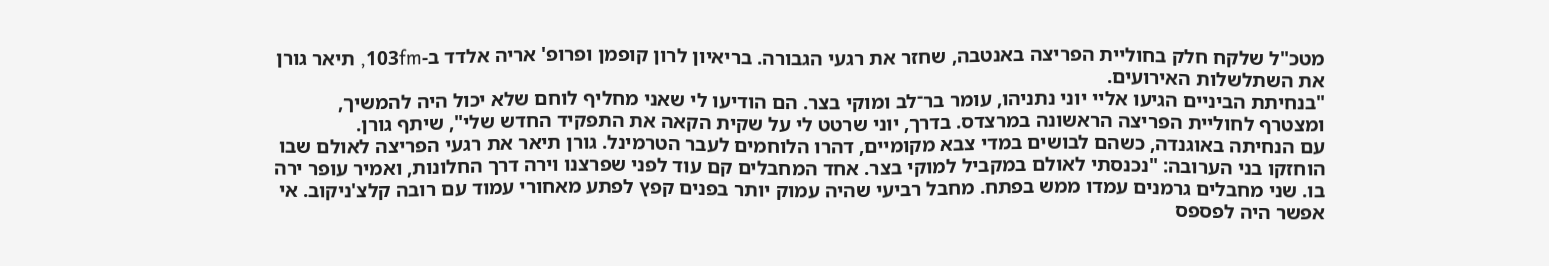מטכ"ל שלקח חלק בחוליית הפריצה באנטבה, שחזר את רגעי הגבורה. בריאיון לרון קופמן ופרופ' אריה אלדד ב-103fm, תיאר גורן את השתלשלות האירועים.
"בנחיתת הביניים הגיעו אליי יוני נתניהו, עומר בר־לב ומוקי בצר. הם הודיעו לי שאני מחליף לוחם שלא יכול היה להמשיך, ומצטרף לחוליית הפריצה הראשונה במרצדס. בדרך, יוני שרטט לי על שקית הקאה את התפקיד החדש שלי", שיתף גורן.
עם הנחיתה באוגנדה, כשהם לבושים במדי צבא מקומיים, דהרו הלוחמים לעבר הטרמינל. גורן תיאר את רגעי הפריצה לאולם שבו הוחזקו בני הערובה: "נכנסתי לאולם במקביל למוקי בצר. אחד המחבלים קם עוד לפני שפרצנו וירה דרך החלונות, ואמיר עופר ירה בו. שני מחבלים גרמנים עמדו ממש בפתח. מחבל רביעי שהיה עמוק יותר בפנים קפץ לפתע מאחורי עמוד עם רובה קלצ'ניקוב. אי אפשר היה לפספס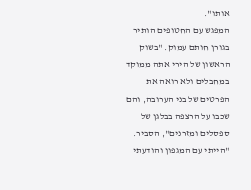אותו".
המפגש עם החטופים הותיר בגורן חותם עמוק. "בשוק הראשון של הירי אתה ממוקד במחבלים ולא רואה את הפרטים של בני הערובה, והם שכבו על הרצפה בבלגן של ספסלים ומזרנים", הסביר. "הייתי עם המגפון והודעתי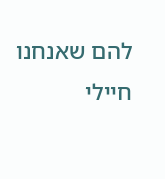להם שאנחנו חיילי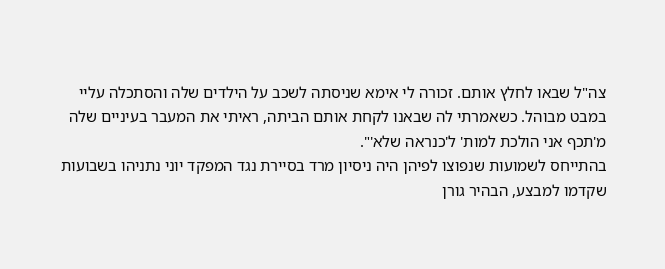צה"ל שבאו לחלץ אותם. זכורה לי אימא שניסתה לשכב על הילדים שלה והסתכלה עליי במבט מבוהל. כשאמרתי לה שבאנו לקחת אותם הביתה, ראיתי את המעבר בעיניים שלה מ'תכף אני הולכת למות' ל'כנראה שלא'".
בהתייחס לשמועות שנפוצו לפיהן היה ניסיון מרד בסיירת נגד המפקד יוני נתניהו בשבועות שקדמו למבצע, הבהיר גורן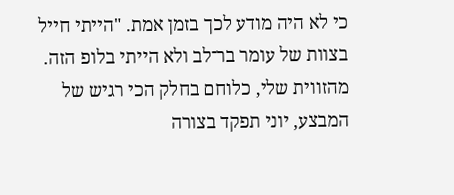כי לא היה מודע לכך בזמן אמת. "הייתי חייל בצוות של עומר בר־לב ולא הייתי בלופ הזה. מהזווית שלי, כלוחם בחלק הכי רגיש של המבצע, יוני תפקד בצורה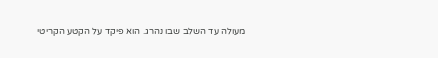מעולה עד השלב שבו נהרג. הוא פיקד על הקטע הקריטי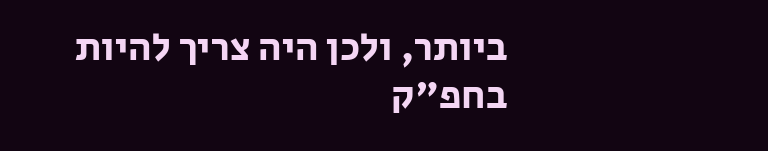ביותר, ולכן היה צריך להיות בחפ"ק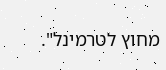מחוץ לטרמינל".